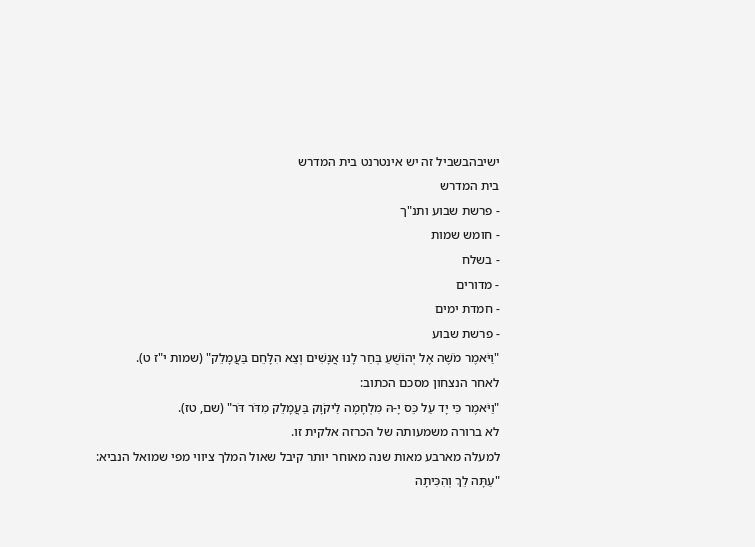ישיבהבשביל זה יש אינטרנט בית המדרש
בית המדרש
- פרשת שבוע ותנ"ך
- חומש שמות
- בשלח
- מדורים
- חמדת ימים
- פרשת שבוע
"וַיֹּאמֶר מֹשֶׁה אֶל יְהוֹשֻׁעַ בְּחַר לָנוּ אֲנָשִׁים וְצֵא הִלָּחֵם בַּעֲמָלֵק" (שמות י"ז ט).
לאחר הנצחון מסכם הכתוב:
"וַיֹּאמֶר כִּי יָד עַל כֵּס יָ-הּ מִלְחָמָה לַיקֹוָק בַּעֲמָלֵק מִדֹּר דֹּר" (שם, טז).
לא ברורה משמעותה של הכרזה אלקית זו.
למעלה מארבע מאות שנה מאוחר יותר קיבל שאול המלך ציווי מפי שמואל הנביא:
"עַתָּה לֵךְ וְהִכִּיתָה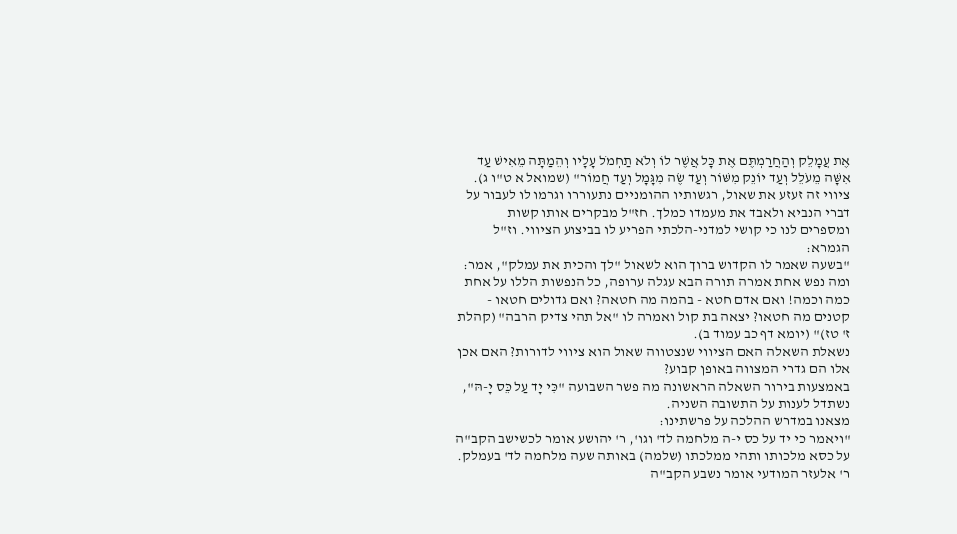אֶת עֲמָלֵק וְהַחֲרַמְתֶּם אֶת כָּל אֲשֶׁר לוֹ וְלֹא תַחְמֹל עָלָיו וְהֵמַתָּה מֵאִישׁ עַד אִשָּׁה מֵעֹלֵל וְעַד יוֹנֵק מִשּׁוֹר וְעַד שֶׂה מִגָּמָל וְעַד חֲמוֹר" (שמואל א ט"ו ג).
ציווי זה זעזע את שאול, רגשותיו ההומניים נתעוררו וגרמו לו לעבור על דברי הנביא ולאבד את מעמדו כמלך. חז"ל מבקרים אותו קשות ומספרים לנו כי קושי למדני-הלכתי הפריע לו בביצוע הציווי. וז"ל הגמרא:
"בשעה שאמר לו הקדוש ברוך הוא לשאול "לך והכית את עמלק", אמר: ומה נפש אחת אמרה תורה הבא עגלה ערופה, כל הנפשות הללו על אחת כמה וכמה! ואם אדם חטא - בהמה מה חטאה? ואם גדולים חטאו - קטנים מה חטאו? יצאה בת קול ואמרה לו "אל תהי צדיק הרבה" (קהלת ז' טז)" (יומא דף כב עמוד ב).
נשאלת השאלה האם הציווי שנצטווה שאול הוא ציווי לדורות? האם אכן אלו הם גדרי המצווה באופן קבוע?
באמצעות בירור השאלה הראשונה מה פשר השבועה "כִּי יָד עַל כֵּס יָ-הּ", נשתדל לענות על התשובה השניה.
מצאנו במדרש ההלכה על פרשתינו:
"ויאמר כי יד על כס י-ה מלחמה לד' וגו', ר' יהושע אומר לכשישב הקב"ה על כסא מלכותו ותהי ממלכתו (שלמה) באותה שעה מלחמה לד' בעמלק.
ר' אלעזר המודעי אומר נשבע הקב"ה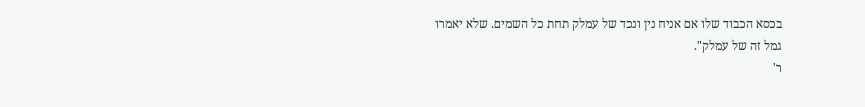בכסא הכבוד שלו אם אניח נין ונכד של עמלק תחת כל השמים. שלא יאמרו גמל זה של עמלק".
ר'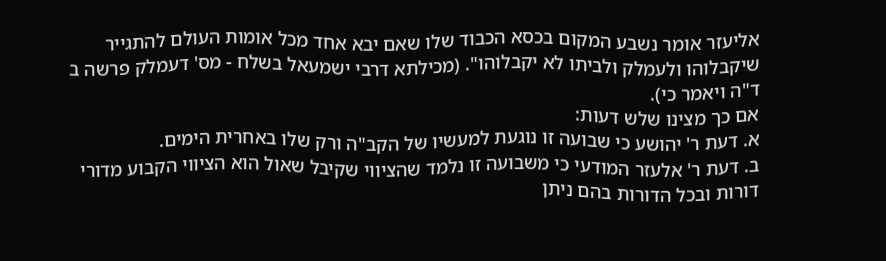אליעזר אומר נשבע המקום בכסא הכבוד שלו שאם יבא אחד מכל אומות העולם להתגייר שיקבלוהו ולעמלק ולביתו לא יקבלוהו". (מכילתא דרבי ישמעאל בשלח - מס' דעמלק פרשה ב ד"ה ויאמר כי).
אם כך מצינו שלש דעות:
א. דעת ר' יהושע כי שבועה זו נוגעת למעשיו של הקב"ה ורק שלו באחרית הימים.
ב. דעת ר' אלעזר המודעי כי משבועה זו נלמד שהציווי שקיבל שאול הוא הציווי הקבוע מדורי דורות ובכל הדורות בהם ניתן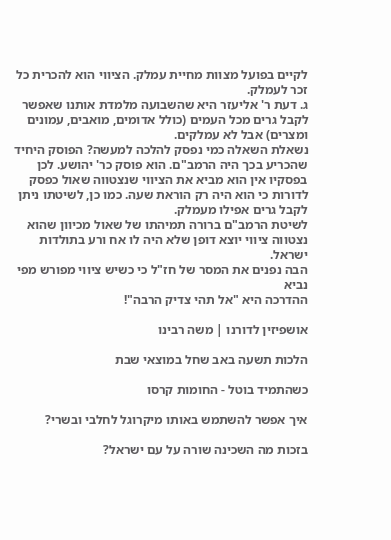לקיים בפועל מצוות מחיית עמלק. הציווי הוא להכרית כל זכר לעמלק.
ג. דעת ר' אליעזר היא שהשבועה מלמדת אותנו שאפשר לקבל גרים מכל העמים (כולל אדומים, מואבים, עמונים ומצרים) אבל לא עמלקים.
נשאלת השאלה כמי נפסק להלכה למעשה? הפוסק היחיד שהכריע בכך היה הרמב"ם. הוא פוסק כר' יהושע. לכן בפסקיו אין הוא מביא את הציווי שנצטווה שאול כפסק לדורות כי הוא היה רק הוראת שעה. כמו כן, לשיטתו ניתן לקבל גרים אפילו מעמלק.
לשיטת הרמב"ם ברורה תמיהתו של שאול מכיוון שהוא נצטווה ציווי יוצא דופן שלא היה לו אח ורע בתולדות ישראל.
הבה נפנים את המסר של חז"ל כי כשיש ציווי מפורש מפי נביא
ההדרכה היא "אל תהי צדיק הרבה"!

אושפיזין לדורנו | משה רבינו

הלכות תשעה באב שחל במוצאי שבת

כשהתמיד בוטל - החומות קרסו

איך אפשר להשתמש באותו מיקרוגל לחלבי ובשרי?

בזכות מה השכינה שורה על עם ישראל?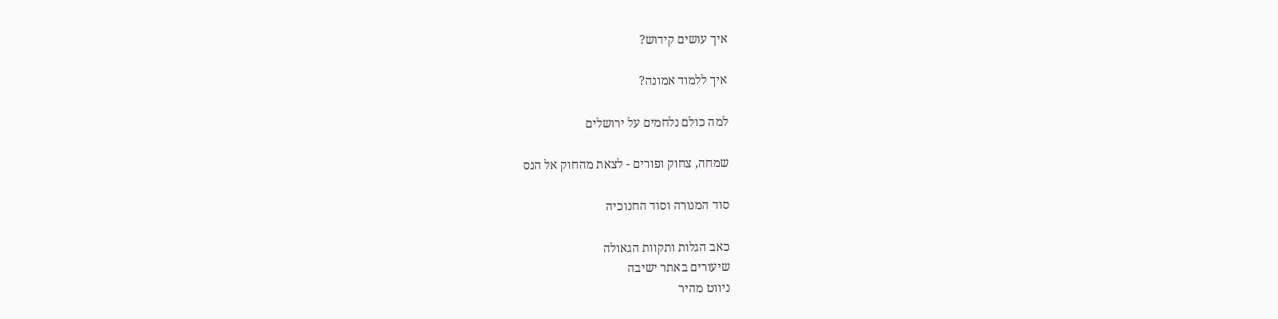איך עושים קידוש?

איך ללמוד אמונה?

למה כולם נלחמים על ירושלים

שמחה, צחוק ופורים - לצאת מהחוק אל הנס

סוד המנורה וסוד החנוכיה

כאב הגלות ותקוות הגאולה
שיעורים באתר ישיבה
ניווט מהיר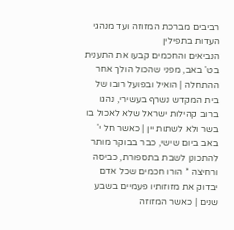רביבים מברכת המזוזה ועד מנהגי העדות בתפילין
הנביאים והחכמים קבעו את התענית בט' באב, מפני שהכול הולך אחר ההתחלה | הואיל ובפועל רובו של בית המקדש נשרף בעשירי, נהגו ברוב קהילות ישראל שלא לאכול בו בשר ולא לשתות יין | כאשר חל י' באב ביום שישי, כבר בבוקר מותר להתכונן לשבת בתספורת, כביסה ורחיצה * הורו חכמים שכל אדם יבדוק את מזוזותיו פעמיים בשבע שנים | כאשר המזוזה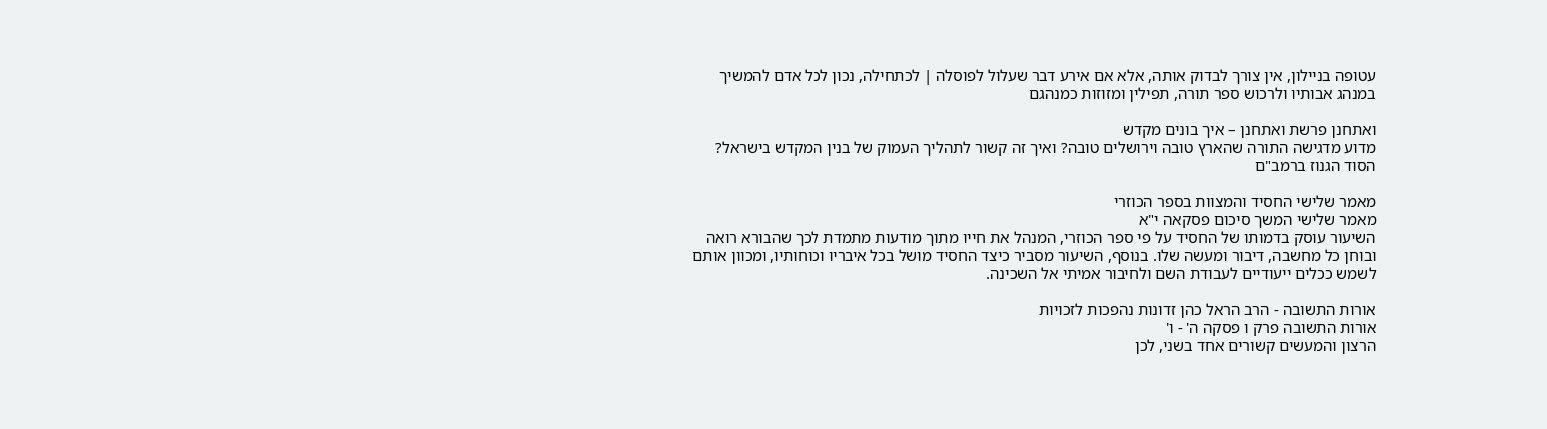עטופה בניילון, אין צורך לבדוק אותה, אלא אם אירע דבר שעלול לפוסלה | לכתחילה, נכון לכל אדם להמשיך במנהג אבותיו ולרכוש ספר תורה, תפילין ומזוזות כמנהגם

ואתחנן פרשת ואתחנן – איך בונים מקדש
מדוע מדגישה התורה שהארץ טובה וירושלים טובה? ואיך זה קשור לתהליך העמוק של בנין המקדש בישראל? הסוד הגנוז ברמב"ם

מאמר שלישי החסיד והמצוות בספר הכוזרי
מאמר שלישי המשך סיכום פסקאה י"א
השיעור עוסק בדמותו של החסיד על פי ספר הכוזרי, המנהל את חייו מתוך מודעות מתמדת לכך שהבורא רואה ובוחן כל מחשבה, דיבור ומעשה שלו. בנוסף, השיעור מסביר כיצד החסיד מושל בכל איבריו וכוחותיו, ומכוון אותם לשמש ככלים ייעודיים לעבודת השם ולחיבור אמיתי אל השכינה.

אורות התשובה - הרב הראל כהן זדונות נהפכות לזכויות
אורות התשובה פרק ו פסקה ה' - ו'
הרצון והמעשים קשורים אחד בשני, לכן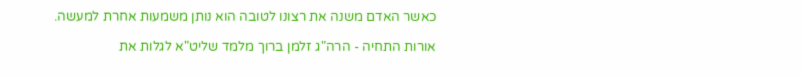כאשר האדם משנה את רצונו לטובה הוא נותן משמעות אחרת למעשה.

אורות התחיה - הרה"ג זלמן ברוך מלמד שליט"א לגלות את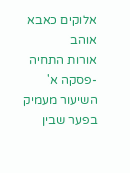אלוקים כאבא אוהב
אורות התחיה -פסקה א'
השיעור מעמיק בפער שבין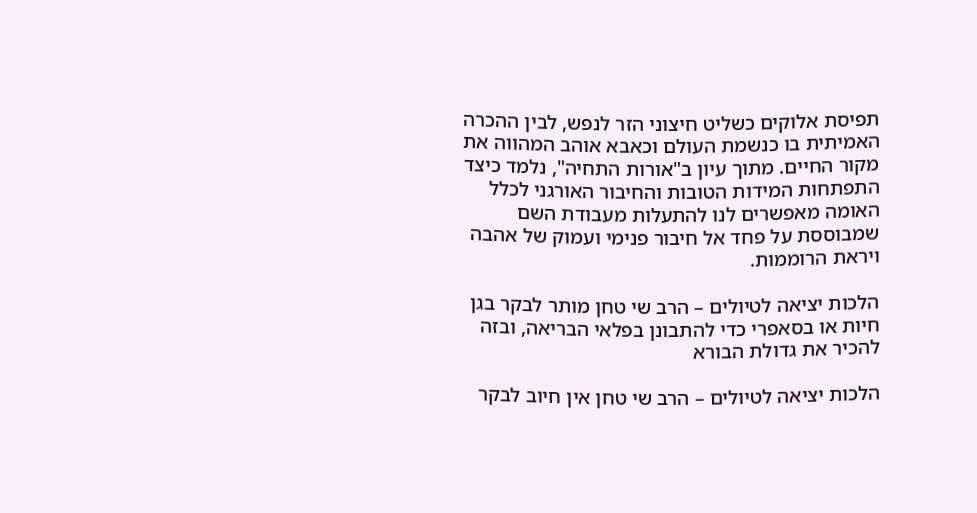תפיסת אלוקים כשליט חיצוני הזר לנפש, לבין ההכרה האמיתית בו כנשמת העולם וכאבא אוהב המהווה את מקור החיים. מתוך עיון ב"אורות התחיה", נלמד כיצד התפתחות המידות הטובות והחיבור האורגני לכלל האומה מאפשרים לנו להתעלות מעבודת השם שמבוססת על פחד אל חיבור פנימי ועמוק של אהבה ויראת הרוממות.

הלכות יציאה לטיולים – הרב שי טחן מותר לבקר בגן חיות או בסאפרי כדי להתבונן בפלאי הבריאה, ובזה להכיר את גדולת הבורא

הלכות יציאה לטיולים – הרב שי טחן אין חיוב לבקר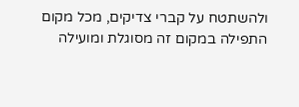ולהשתטח על קברי צדיקים, מכל מקום התפילה במקום זה מסוגלת ומועילה